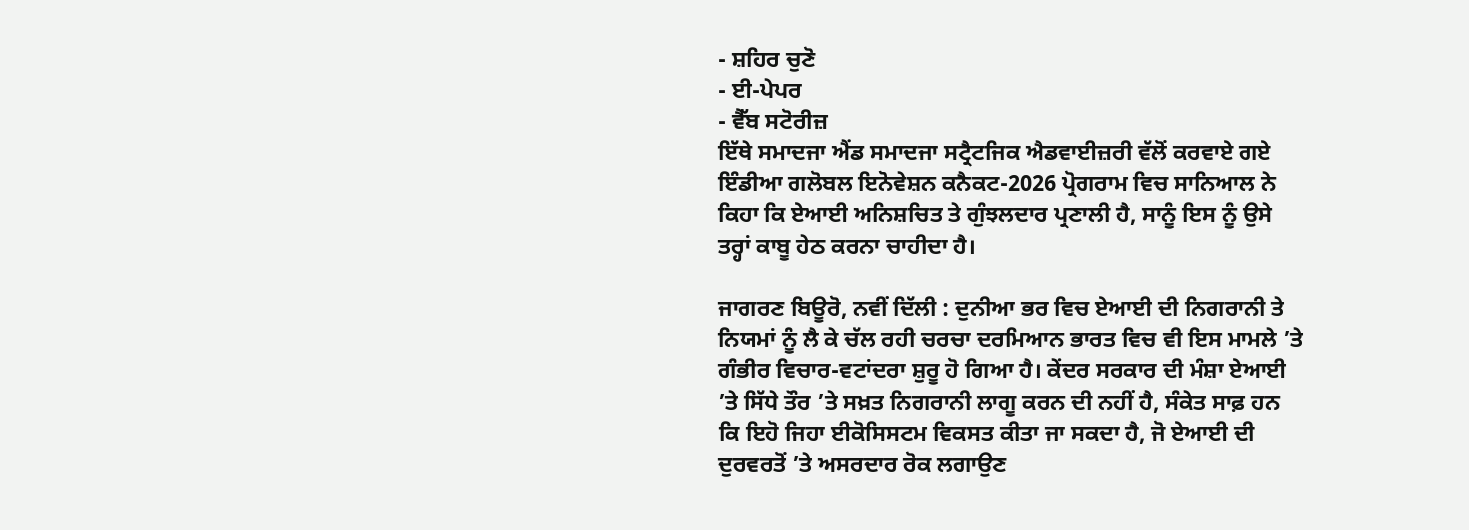- ਸ਼ਹਿਰ ਚੁਣੋ
- ਈ-ਪੇਪਰ
- ਵੈੱਬ ਸਟੋਰੀਜ਼
ਇੱਥੇ ਸਮਾਦਜਾ ਐਂਡ ਸਮਾਦਜਾ ਸਟ੍ਰੈਟਜਿਕ ਐਡਵਾਈਜ਼ਰੀ ਵੱਲੋਂ ਕਰਵਾਏ ਗਏ ਇੰਡੀਆ ਗਲੋਬਲ ਇਨੋਵੇਸ਼ਨ ਕਨੈਕਟ-2026 ਪ੍ਰੋਗਰਾਮ ਵਿਚ ਸਾਨਿਆਲ ਨੇ ਕਿਹਾ ਕਿ ਏਆਈ ਅਨਿਸ਼ਚਿਤ ਤੇ ਗੁੰਝਲਦਾਰ ਪ੍ਰਣਾਲੀ ਹੈ, ਸਾਨੂੰ ਇਸ ਨੂੰ ਉਸੇ ਤਰ੍ਹਾਂ ਕਾਬੂ ਹੇਠ ਕਰਨਾ ਚਾਹੀਦਾ ਹੈ।

ਜਾਗਰਣ ਬਿਊਰੋ, ਨਵੀਂ ਦਿੱਲੀ : ਦੁਨੀਆ ਭਰ ਵਿਚ ਏਆਈ ਦੀ ਨਿਗਰਾਨੀ ਤੇ ਨਿਯਮਾਂ ਨੂੰ ਲੈ ਕੇ ਚੱਲ ਰਹੀ ਚਰਚਾ ਦਰਮਿਆਨ ਭਾਰਤ ਵਿਚ ਵੀ ਇਸ ਮਾਮਲੇ ’ਤੇ ਗੰਭੀਰ ਵਿਚਾਰ-ਵਟਾਂਦਰਾ ਸ਼ੁਰੂ ਹੋ ਗਿਆ ਹੈ। ਕੇਂਦਰ ਸਰਕਾਰ ਦੀ ਮੰਸ਼ਾ ਏਆਈ ’ਤੇ ਸਿੱਧੇ ਤੌਰ ’ਤੇ ਸਖ਼ਤ ਨਿਗਰਾਨੀ ਲਾਗੂ ਕਰਨ ਦੀ ਨਹੀਂ ਹੈ, ਸੰਕੇਤ ਸਾਫ਼ ਹਨ ਕਿ ਇਹੋ ਜਿਹਾ ਈਕੋਸਿਸਟਮ ਵਿਕਸਤ ਕੀਤਾ ਜਾ ਸਕਦਾ ਹੈ, ਜੋ ਏਆਈ ਦੀ ਦੁਰਵਰਤੋਂ ’ਤੇ ਅਸਰਦਾਰ ਰੋਕ ਲਗਾਉਣ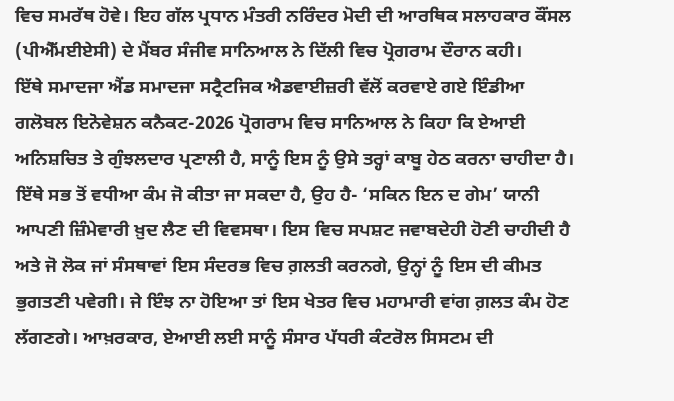ਵਿਚ ਸਮਰੱਥ ਹੋਵੇ। ਇਹ ਗੱਲ ਪ੍ਰਧਾਨ ਮੰਤਰੀ ਨਰਿੰਦਰ ਮੋਦੀ ਦੀ ਆਰਥਿਕ ਸਲਾਹਕਾਰ ਕੌਂਸਲ (ਪੀਐੱਮਈਏਸੀ) ਦੇ ਮੈਂਬਰ ਸੰਜੀਵ ਸਾਨਿਆਲ ਨੇ ਦਿੱਲੀ ਵਿਚ ਪ੍ਰੋਗਰਾਮ ਦੌਰਾਨ ਕਹੀ।
ਇੱਥੇ ਸਮਾਦਜਾ ਐਂਡ ਸਮਾਦਜਾ ਸਟ੍ਰੈਟਜਿਕ ਐਡਵਾਈਜ਼ਰੀ ਵੱਲੋਂ ਕਰਵਾਏ ਗਏ ਇੰਡੀਆ ਗਲੋਬਲ ਇਨੋਵੇਸ਼ਨ ਕਨੈਕਟ-2026 ਪ੍ਰੋਗਰਾਮ ਵਿਚ ਸਾਨਿਆਲ ਨੇ ਕਿਹਾ ਕਿ ਏਆਈ ਅਨਿਸ਼ਚਿਤ ਤੇ ਗੁੰਝਲਦਾਰ ਪ੍ਰਣਾਲੀ ਹੈ, ਸਾਨੂੰ ਇਸ ਨੂੰ ਉਸੇ ਤਰ੍ਹਾਂ ਕਾਬੂ ਹੇਠ ਕਰਨਾ ਚਾਹੀਦਾ ਹੈ। ਇੱਥੇ ਸਭ ਤੋਂ ਵਧੀਆ ਕੰਮ ਜੋ ਕੀਤਾ ਜਾ ਸਕਦਾ ਹੈ, ਉਹ ਹੈ- ‘ਸਕਿਨ ਇਨ ਦ ਗੇਮ’ ਯਾਨੀ ਆਪਣੀ ਜ਼ਿੰਮੇਵਾਰੀ ਖ਼ੁਦ ਲੈਣ ਦੀ ਵਿਵਸਥਾ। ਇਸ ਵਿਚ ਸਪਸ਼ਟ ਜਵਾਬਦੇਹੀ ਹੋਣੀ ਚਾਹੀਦੀ ਹੈ ਅਤੇ ਜੋ ਲੋਕ ਜਾਂ ਸੰਸਥਾਵਾਂ ਇਸ ਸੰਦਰਭ ਵਿਚ ਗ਼ਲਤੀ ਕਰਨਗੇ, ਉਨ੍ਹਾਂ ਨੂੰ ਇਸ ਦੀ ਕੀਮਤ ਭੁਗਤਣੀ ਪਵੇਗੀ। ਜੇ ਇੰਝ ਨਾ ਹੋਇਆ ਤਾਂ ਇਸ ਖੇਤਰ ਵਿਚ ਮਹਾਮਾਰੀ ਵਾਂਗ ਗ਼ਲਤ ਕੰਮ ਹੋਣ ਲੱਗਣਗੇ। ਆਖ਼ਰਕਾਰ, ਏਆਈ ਲਈ ਸਾਨੂੰ ਸੰਸਾਰ ਪੱਧਰੀ ਕੰਟਰੋਲ ਸਿਸਟਮ ਦੀ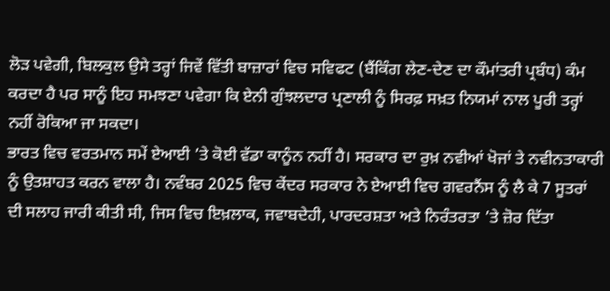ਲੋੜ ਪਵੇਗੀ, ਬਿਲਕੁਲ ਉਸੇ ਤਰ੍ਹਾਂ ਜਿਵੇਂ ਵਿੱਤੀ ਬਾਜ਼ਾਰਾਂ ਵਿਚ ਸਵਿਫਟ (ਬੈਂਕਿੰਗ ਲੇਣ-ਦੇਣ ਦਾ ਕੌਮਾਂਤਰੀ ਪ੍ਰਬੰਧ) ਕੰਮ ਕਰਦਾ ਹੈ ਪਰ ਸਾਨੂੰ ਇਹ ਸਮਝਣਾ ਪਵੇਗਾ ਕਿ ਏਨੀ ਗੁੰਝਲਦਾਰ ਪ੍ਰਣਾਲੀ ਨੂੰ ਸਿਰਫ਼ ਸਖ਼ਤ ਨਿਯਮਾਂ ਨਾਲ ਪੂਰੀ ਤਰ੍ਹਾਂ ਨਹੀਂ ਰੋਕਿਆ ਜਾ ਸਕਦਾ।
ਭਾਰਤ ਵਿਚ ਵਰਤਮਾਨ ਸਮੇਂ ਏਆਈ ’ਤੇ ਕੋਈ ਵੱਡਾ ਕਾਨੂੰਨ ਨਹੀਂ ਹੈ। ਸਰਕਾਰ ਦਾ ਰੁਖ਼ ਨਵੀਆਂ ਖੋਜਾਂ ਤੇ ਨਵੀਨਤਾਕਾਰੀ ਨੂੰ ਉਤਸ਼ਾਹਤ ਕਰਨ ਵਾਲਾ ਹੈ। ਨਵੰਬਰ 2025 ਵਿਚ ਕੇਂਦਰ ਸਰਕਾਰ ਨੇ ਏਆਈ ਵਿਚ ਗਵਰਨੈਂਸ ਨੂੰ ਲੈ ਕੇ 7 ਸੂਤਰਾਂ ਦੀ ਸਲਾਹ ਜਾਰੀ ਕੀਤੀ ਸੀ, ਜਿਸ ਵਿਚ ਇਖ਼ਲਾਕ, ਜਵਾਬਦੇਹੀ, ਪਾਰਦਰਸ਼ਤਾ ਅਤੇ ਨਿਰੰਤਰਤਾ ’ਤੇ ਜ਼ੋਰ ਦਿੱਤਾ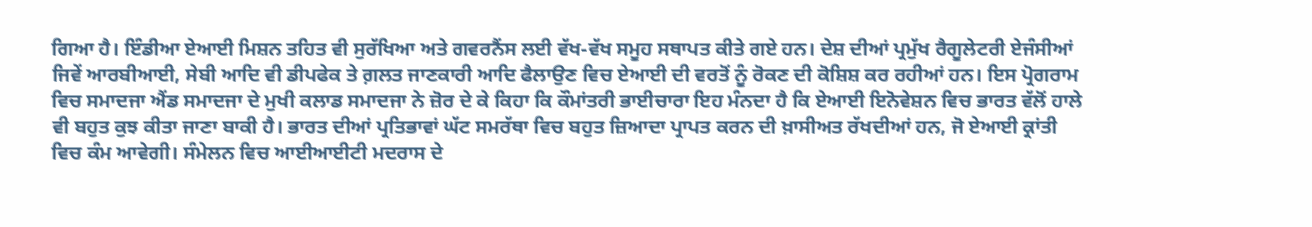ਗਿਆ ਹੈ। ਇੰਡੀਆ ਏਆਈ ਮਿਸ਼ਨ ਤਹਿਤ ਵੀ ਸੁਰੱਖਿਆ ਅਤੇ ਗਵਰਨੈਂਸ ਲਈ ਵੱਖ-ਵੱਖ ਸਮੂਹ ਸਥਾਪਤ ਕੀਤੇ ਗਏ ਹਨ। ਦੇਸ਼ ਦੀਆਂ ਪ੍ਰਮੁੱਖ ਰੈਗੂਲੇਟਰੀ ਏਜੰਸੀਆਂ ਜਿਵੇਂ ਆਰਬੀਆਈ, ਸੇਬੀ ਆਦਿ ਵੀ ਡੀਪਫੇਕ ਤੇ ਗ਼ਲਤ ਜਾਣਕਾਰੀ ਆਦਿ ਫੈਲਾਉਣ ਵਿਚ ਏਆਈ ਦੀ ਵਰਤੋਂ ਨੂੰ ਰੋਕਣ ਦੀ ਕੋਸ਼ਿਸ਼ ਕਰ ਰਹੀਆਂ ਹਨ। ਇਸ ਪ੍ਰੋਗਰਾਮ ਵਿਚ ਸਮਾਦਜਾ ਐਂਡ ਸਮਾਦਜਾ ਦੇ ਮੁਖੀ ਕਲਾਡ ਸਮਾਦਜਾ ਨੇ ਜ਼ੋਰ ਦੇ ਕੇ ਕਿਹਾ ਕਿ ਕੌਮਾਂਤਰੀ ਭਾਈਚਾਰਾ ਇਹ ਮੰਨਦਾ ਹੈ ਕਿ ਏਆਈ ਇਨੋਵੇਸ਼ਨ ਵਿਚ ਭਾਰਤ ਵੱਲੋਂ ਹਾਲੇ ਵੀ ਬਹੁਤ ਕੁਝ ਕੀਤਾ ਜਾਣਾ ਬਾਕੀ ਹੈ। ਭਾਰਤ ਦੀਆਂ ਪ੍ਰਤਿਭਾਵਾਂ ਘੱਟ ਸਮਰੱਥਾ ਵਿਚ ਬਹੁਤ ਜ਼ਿਆਦਾ ਪ੍ਰਾਪਤ ਕਰਨ ਦੀ ਖ਼ਾਸੀਅਤ ਰੱਖਦੀਆਂ ਹਨ, ਜੋ ਏਆਈ ਕ੍ਰਾਂਤੀ ਵਿਚ ਕੰਮ ਆਵੇਗੀ। ਸੰਮੇਲਨ ਵਿਚ ਆਈਆਈਟੀ ਮਦਰਾਸ ਦੇ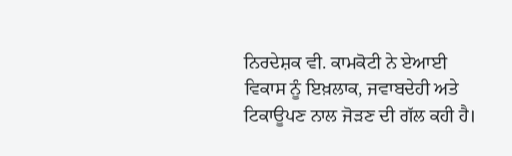ਨਿਰਦੇਸ਼ਕ ਵੀ. ਕਾਮਕੋਟੀ ਨੇ ਏਆਈ ਵਿਕਾਸ ਨੂੰ ਇਖ਼ਲਾਕ, ਜਵਾਬਦੇਹੀ ਅਤੇ ਟਿਕਾਊਪਣ ਨਾਲ ਜੋੜਣ ਦੀ ਗੱਲ ਕਹੀ ਹੈ।